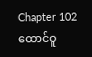Chapter 102
ထောင်ဝူ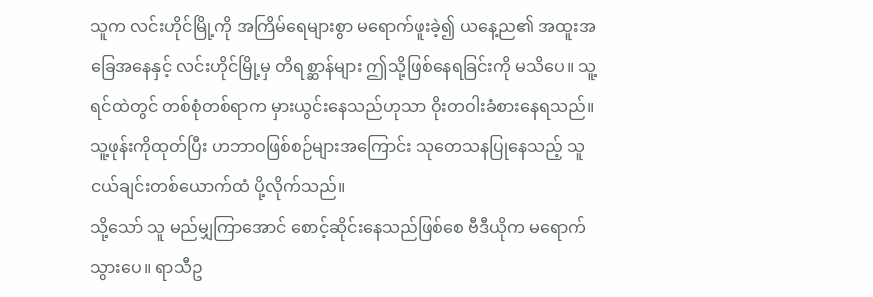သူက လင်းဟိုင်မြို့ကို အကြိမ်ရေများစွာ မရောက်ဖူးခဲ့၍ ယနေ့ည၏ အထူးအခြေအနေနှင့် လင်းဟိုင်မြို့မှ တိရစ္ဆာန်များ ဤသို့ဖြစ်နေရခြင်းကို မသိပေ။ သူ့ရင်ထဲတွင် တစ်စုံတစ်ရာက မှားယွင်းနေသည်ဟုသာ ဝိုးတဝါးခံစားနေရသည်။ သူ့ဖုန်းကိုထုတ်ပြီး ဟဘာဝဖြစ်စဉ်များအကြောင်း သုတေသနပြုနေသည့် သူငယ်ချင်းတစ်ယောက်ထံ ပို့လိုက်သည်။
သို့သော် သူ မည်မျှကြာအောင် စောင့်ဆိုင်းနေသည်ဖြစ်စေ ဗီဒီယိုက မရောက်သွားပေ။ ရာသီဥ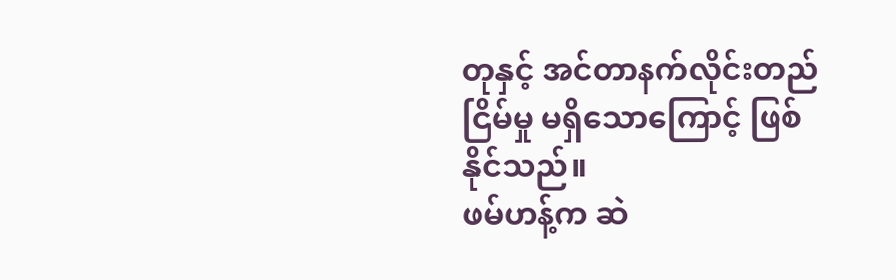တုနှင့် အင်တာနက်လိုင်းတည်ငြိမ်မှု မရှိသောကြောင့် ဖြစ်နိုင်သည်။
ဖမ်ဟန့်က ဆဲ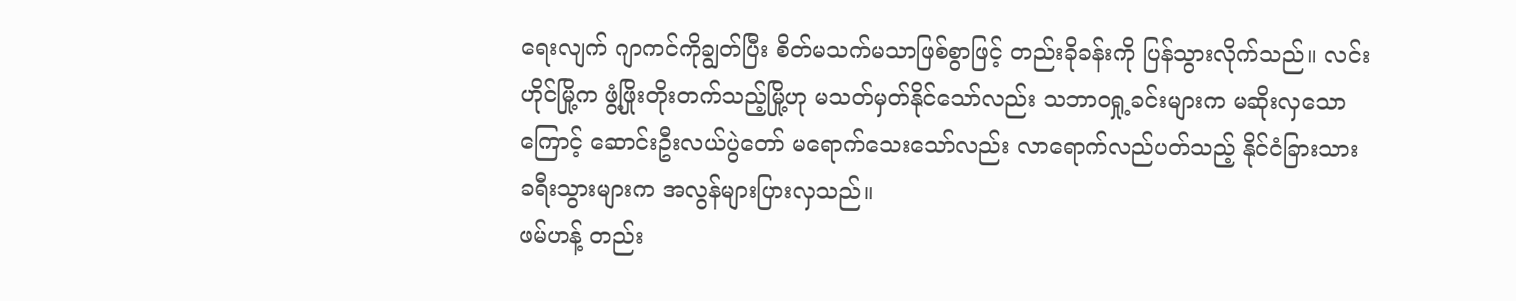ရေးလျက် ဂျာကင်ကိုချွတ်ပြီး စိတ်မသက်မသာဖြစ်စွာဖြင့် တည်းခိုခန်းကို ပြန်သွားလိုက်သည်။ လင်းဟိုင်မြို့က ဖွံ့ဖြိုးတိုးတက်သည့်မြို့ဟု မသတ်မှတ်နိုင်သော်လည်း သဘာဝရှု့ခင်းများက မဆိုးလှသောကြောင့် ဆောင်းဦးလယ်ပွဲတော် မရောက်သေးသော်လည်း လာရောက်လည်ပတ်သည့် နိုင်ငံခြားသားခရီးသွားများက အလွန်များပြားလှသည်။
ဖမ်ဟန့် တည်း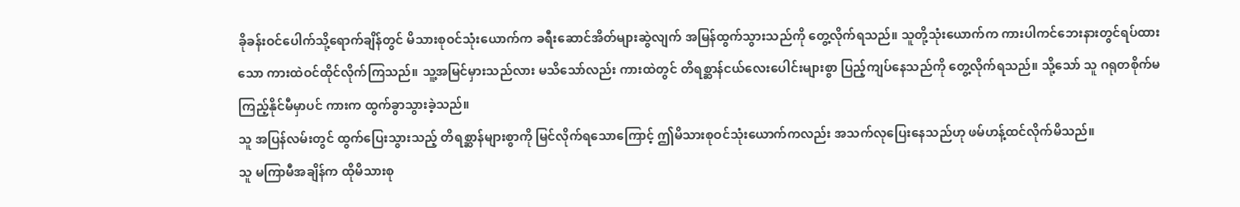ခိုခန်းဝင်ပေါက်သို့ရောက်ချိန်တွင် မိသားစုဝင်သုံးယောက်က ခရီးဆောင်အိတ်များဆွဲလျက် အမြန်ထွက်သွားသည်ကို တွေ့လိုက်ရသည်။ သူတို့သုံးယောက်က ကားပါကင်ဘေးနားတွင်ရပ်ထားသော ကားထဲဝင်ထိုင်လိုက်ကြသည်။ သူ့အမြင်မှားသည်လား မသိသော်လည်း ကားထဲတွင် တိရစ္ဆာန်ငယ်လေးပေါင်းများစွာ ပြည့်ကျပ်နေသည်ကို တွေ့လိုက်ရသည်။ သို့သော် သူ ဂရုတစိုက်မကြည့်နိုင်မီမှာပင် ကားက ထွက်ခွာသွားခဲ့သည်။
သူ အပြန်လမ်းတွင် ထွက်ပြေးသွားသည့် တိရစ္ဆာန်များစွာကို မြင်လိုက်ရသောကြောင့် ဤမိသားစုဝင်သုံးယောက်ကလည်း အသက်လုပြေးနေသည်ဟု ဖမ်ဟန့်ထင်လိုက်မိသည်။
သူ မကြာမီအချိန်က ထိုမိသားစု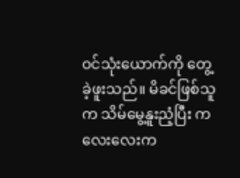ဝင်သုံးယောက်ကို တွေ့ခဲ့ဖူးသည်။ မိခင်ဖြစ်သူက သိမ်မွေ့နူးညံ့ပြီး ကလေးလေးက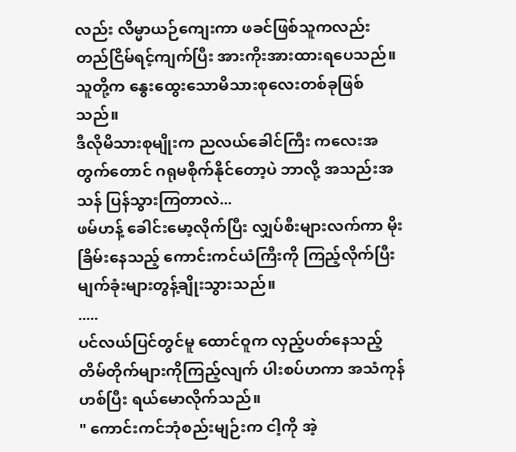လည်း လိမ္မာယဉ်ကျေးကာ ဖခင်ဖြစ်သူကလည်း တည်ငြိမ်ရင့်ကျက်ပြီး အားကိုးအားထားရပေသည်။ သူတို့က နွေးထွေးသောမိသားစုလေးတစ်ခုဖြစ်သည်။
ဒီလိုမိသားစုမျိုးက ညလယ်ခေါင်ကြီး ကလေးအတွက်တောင် ဂရုမစိုက်နိုင်တော့ပဲ ဘာလို့ အသည်းအသန် ပြန်သွားကြတာလဲ...
ဖမ်ဟန့် ခေါင်းမော့လိုက်ပြီး လျှပ်စီးများလက်ကာ မိုးခြိမ်းနေသည့် ကောင်းကင်ယံကြီးကို ကြည့်လိုက်ပြီး မျက်ခုံးများတွန့်ချိုးသွားသည်။
.....
ပင်လယ်ပြင်တွင်မူ ထောင်ဝူက လှည့်ပတ်နေသည့် တိမ်တိုက်များကိုကြည့်လျက် ပါးစပ်ဟကာ အသံကုန်ဟစ်ပြီး ရယ်မောလိုက်သည်။
" ကောင်းကင်ဘုံစည်းမျဉ်းက ငါ့ကို အဲ့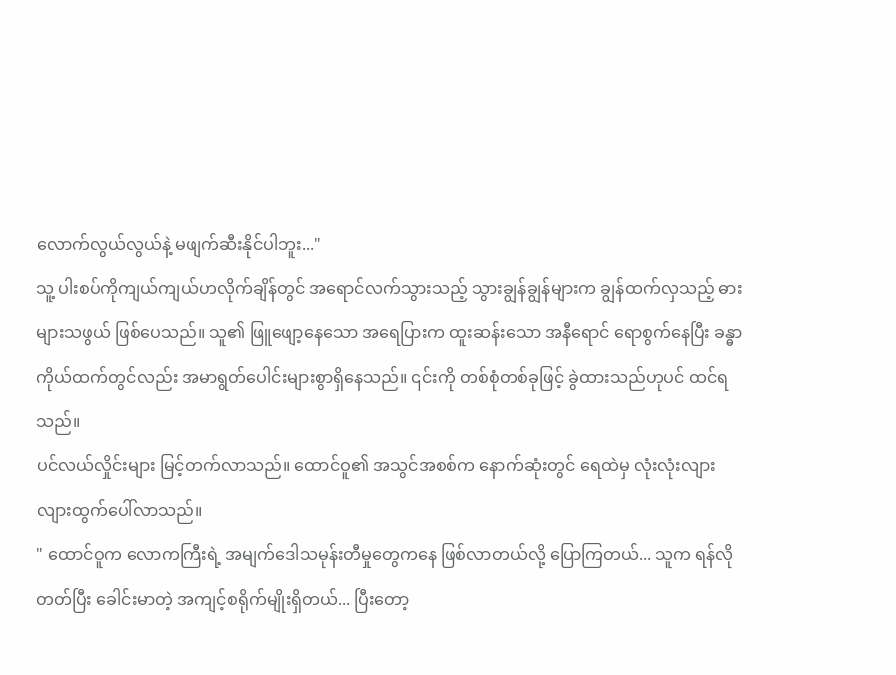လောက်လွယ်လွယ်နဲ့ မဖျက်ဆီးနိုင်ပါဘူး..."
သူ့ ပါးစပ်ကိုကျယ်ကျယ်ဟလိုက်ချိန်တွင် အရောင်လက်သွားသည့် သွားချွန်ချွန်များက ချွန်ထက်လှသည့် ဓားများသဖွယ် ဖြစ်ပေသည်။ သူ၏ ဖြူဖျော့နေသော အရေပြားက ထူးဆန်းသော အနီရောင် ရောစွက်နေပြီး ခန္ဓာကိုယ်ထက်တွင်လည်း အမာရွတ်ပေါင်းများစွာရှိနေသည်။ ၎င်းကို တစ်စုံတစ်ခုဖြင့် ခွဲထားသည်ဟုပင် ထင်ရသည်။
ပင်လယ်လှိုင်းများ မြင့်တက်လာသည်။ ထောင်ဝူ၏ အသွင်အစစ်က နောက်ဆုံးတွင် ရေထဲမှ လုံးလုံးလျားလျားထွက်ပေါ်လာသည်။
" ထောင်ဝူက လောကကြီးရဲ့ အမျက်ဒေါသမုန်းတီမှုတွေကနေ ဖြစ်လာတယ်လို့ ပြောကြတယ်... သူက ရန်လိုတတ်ပြီး ခေါင်းမာတဲ့ အကျင့်စရိုက်မျိုးရှိတယ်... ပြီးတော့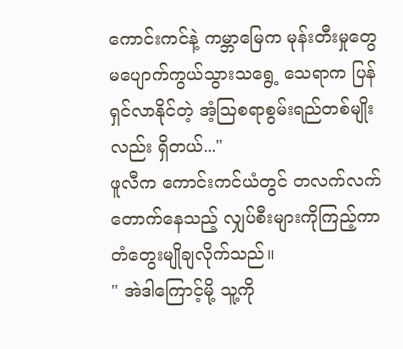ကောင်းကင်နဲ့ ကမ္ဘာမြေက မုန်းတီးမှုတွေ မပျောက်ကွယ်သွားသရွေ့ သေရာက ပြန်ရှင်လာနိုင်တဲ့ အံ့ဩစရာစွမ်းရည်တစ်မျိုးလည်း ရှိတယ်..."
ဖူလီက ကောင်းကင်ယံတွင် တလက်လက်တောက်နေသည့် လျှပ်စီးများကိုကြည့်ကာ တံတွေးမျိုချလိုက်သည်။
" အဲဒါကြောင့်မို့ သူ့ကို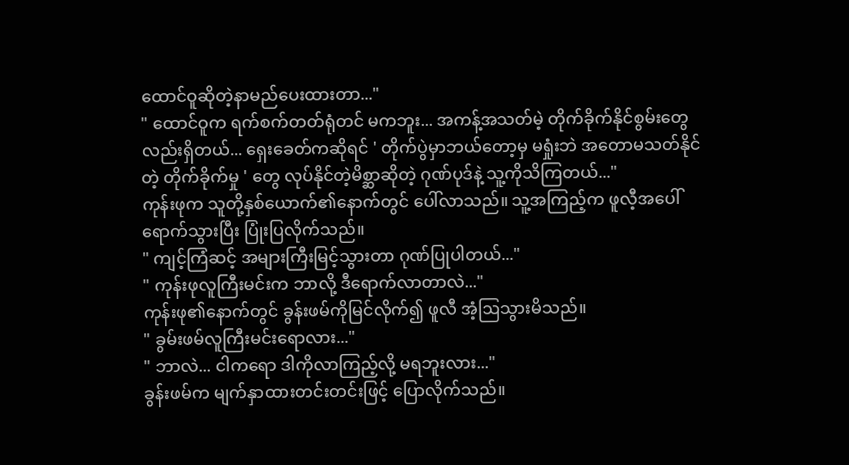ထောင်ဝူဆိုတဲ့နာမည်ပေးထားတာ..."
" ထောင်ဝူက ရက်စက်တတ်ရုံတင် မကဘူး... အကန့်အသတ်မဲ့ တိုက်ခိုက်နိုင်စွမ်းတွေလည်းရှိတယ်... ရှေးခေတ်ကဆိုရင် ' တိုက်ပွဲမှာဘယ်တော့မှ မရှုံးဘဲ အတောမသတ်နိုင်တဲ့ တိုက်ခိုက်မှု ' တွေ လုပ်နိုင်တဲ့မိစ္ဆာဆိုတဲ့ ဂုဏ်ပုဒ်နဲ့ သူ့ကိုသိကြတယ်..."
ကုန်းဖုက သူတို့နှစ်ယောက်၏နောက်တွင် ပေါ်လာသည်။ သူ့အကြည့်က ဖူလီ့အပေါ်ရောက်သွားပြီး ပြုံးပြလိုက်သည်။
" ကျင့်ကြံဆင့် အများကြီးမြင့်သွားတာ ဂုဏ်ပြုပါတယ်..."
" ကုန်းဖုလူကြီးမင်းက ဘာလို့ ဒီရောက်လာတာလဲ..."
ကုန်းဖု၏နောက်တွင် ခွန်းဖမ်ကိုမြင်လိုက်၍ ဖူလီ အံ့ဩသွားမိသည်။
" ခွမ်းဖမ်လူကြီးမင်းရောလား..."
" ဘာလဲ... ငါကရော ဒါကိုလာကြည့်လို့ မရဘူးလား..."
ခွန်းဖမ်က မျက်နှာထားတင်းတင်းဖြင့် ပြောလိုက်သည်။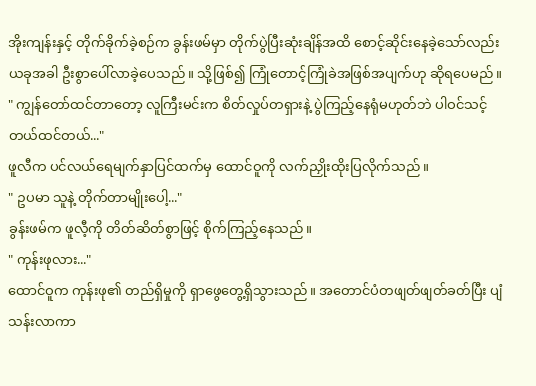အိုးကျန်းနှင့် တိုက်ခိုက်ခဲ့စဉ်က ခွန်းဖမ်မှာ တိုက်ပွဲပြီးဆုံးချိန်အထိ စောင့်ဆိုင်းနေခဲ့သော်လည်း ယခုအခါ ဦးစွာပေါ်လာခဲ့ပေသည်။ သို့ဖြစ်၍ ကြုံတောင့်ကြုံခဲအဖြစ်အပျက်ဟု ဆိုရပေမည်။
" ကျွန်တော်ထင်တာတော့ လူကြီးမင်းက စိတ်လှုပ်တရှားနဲ့ ပွဲကြည့်နေရုံမဟုတ်ဘဲ ပါဝင်သင့်တယ်ထင်တယ်..."
ဖူလီက ပင်လယ်ရေမျက်နှာပြင်ထက်မှ ထောင်ဝူကို လက်ညှိုးထိုးပြလိုက်သည်။
" ဥပမာ သူနဲ့ တိုက်တာမျိုးပေါ့..."
ခွန်းဖမ်က ဖူလီ့ကို တိတ်ဆိတ်စွာဖြင့် စိုက်ကြည့်နေသည်။
" ကုန်းဖုလား..."
ထောင်ဝူက ကုန်းဖု၏ တည်ရှိမှုကို ရှာဖွေတွေ့ရှိသွားသည်။ အတောင်ပံတဖျတ်ဖျတ်ခတ်ပြီး ပျံသန်းလာကာ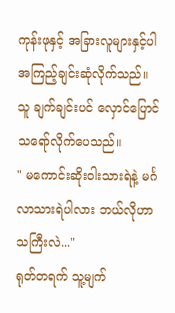ကုန်းဖုနှင့် အခြားလူများနှင့်ပါ အကြည့်ချင်းဆုံလိုက်သည်။ သူ ချက်ချင်းပင် လှောင်ပြောင်သရော်လိုက်ပေသည်။
" မကောင်းဆိုးဝါးသားရဲနဲ့ မင်္ဂလာသားရဲပါလား ဘယ်လိုဟာသကြီးလဲ..."
ရုတ်တရက် သူ့မျက်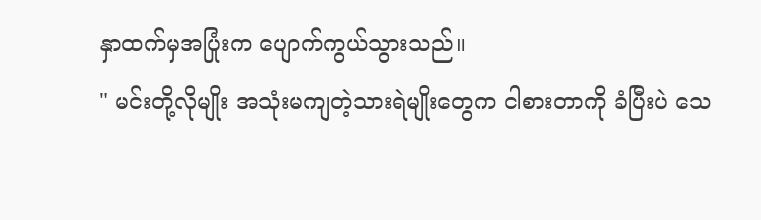နှာထက်မှအပြုံးက ပျောက်ကွယ်သွားသည်။
" မင်းတို့လိုမျိုး အသုံးမကျတဲ့သားရဲမျိုးတွေက ငါစားတာကို ခံပြီးပဲ သေ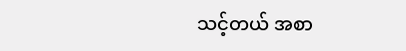သင့်တယ် အစာ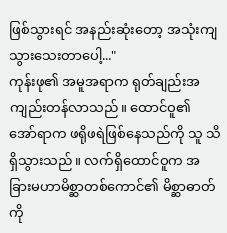ဖြစ်သွားရင် အနည်းဆုံးတော့ အသုံးကျသွားသေးတာပေါ့..."
ကုန်းဖု၏ အမူအရာက ရုတ်ချည်းအကျည်းတန်လာသည်။ ထောင်ဝူ၏ အော်ရာက ဖရိုဖရဲဖြစ်နေသည်ကို သူ သိရှိသွားသည်။ လက်ရှိထောင်ဝူက အခြားမဟာမိစ္ဆာတစ်ကောင်၏ မိစ္ဆာဓာတ်ကို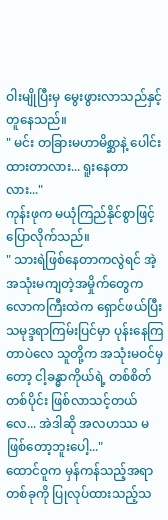ဝါးမျိုပြီးမှ မွေးဖွားလာသည်နှင့် တူနေသည်။
" မင်း တခြားမဟာမိစ္ဆာနဲ့ ပေါင်းထားတာလား... ရူးနေတာလား..."
ကုန်းဖုက မယုံကြည်နိုင်စွာဖြင့် ပြောလိုက်သည်။
" သားရဲဖြစ်နေတာကလွဲရင် အဲ့အသုံးမကျတဲ့အမှိုက်တွေက လောကကြီးထဲက ရှောင်ဖယ်ပြီး သမုဒ္ဒရာကြမ်းပြင်မှာ ပုန်းနေကြတာပဲလေ သူတို့က အသုံးမဝင်မှတော့ ငါ့ခန္ဓာကိုယ်ရဲ့ တစ်စိတ်တစ်ပိုင်း ဖြစ်လာသင့်တယ်လေ... အဲဒါဆို အလဟဿ မဖြစ်တော့ဘူးပေါ့..."
ထောင်ဝူက မှန်ကန်သည့်အရာတစ်ခုကို ပြုလုပ်ထားသည့်သ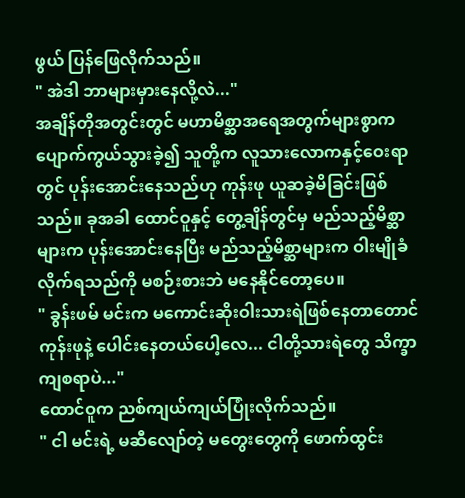ဖွယ် ပြန်ဖြေလိုက်သည်။
" အဲဒါ ဘာများမှားနေလို့လဲ..."
အချိန်တိုအတွင်းတွင် မဟာမိစ္ဆာအရေအတွက်များစွာက ပျောက်ကွယ်သွားခဲ့၍ သူတို့က လူသားလောကနှင့်ဝေးရာတွင် ပုန်းအောင်းနေသည်ဟု ကုန်းဖု ယူဆခဲ့မိခြင်းဖြစ်သည်။ ခုအခါ ထောင်ဝူနှင့် တွေ့ချိန်တွင်မှ မည်သည့်မိစ္ဆာများက ပုန်းအောင်းနေပြီး မည်သည့်မိစ္ဆာများက ဝါးမျိုခံလိုက်ရသည်ကို မစဉ်းစားဘဲ မနေနိုင်တော့ပေ။
" ခွန်းဖမ် မင်းက မကောင်းဆိုးဝါးသားရဲဖြစ်နေတာတောင် ကုန်းဖုနဲ့ ပေါင်းနေတယ်ပေါ့လေ... ငါတို့သားရဲတွေ သိက္ခာကျစရာပဲ..."
ထောင်ဝူက ညစ်ကျယ်ကျယ်ပြုံးလိုက်သည်။
" ငါ မင်းရဲ့ မဆီလျော်တဲ့ မတွေးတွေကို ဖောက်ထွင်း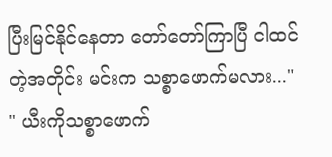ပြီးမြင်နိုင်နေတာ တော်တော်ကြာပြီ ငါထင်တဲ့အတိုင်း မင်းက သစ္စာဖောက်မလား..."
" ယီးကိုသစ္စာဖောက်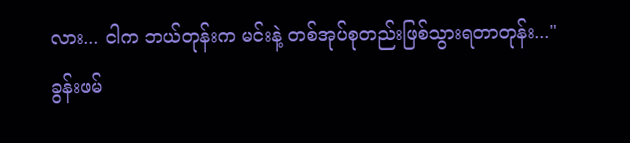လား... ငါက ဘယ်တုန်းက မင်းနဲ့ တစ်အုပ်စုတည်းဖြစ်သွားရတာတုန်း..."
ခွန်းဖမ်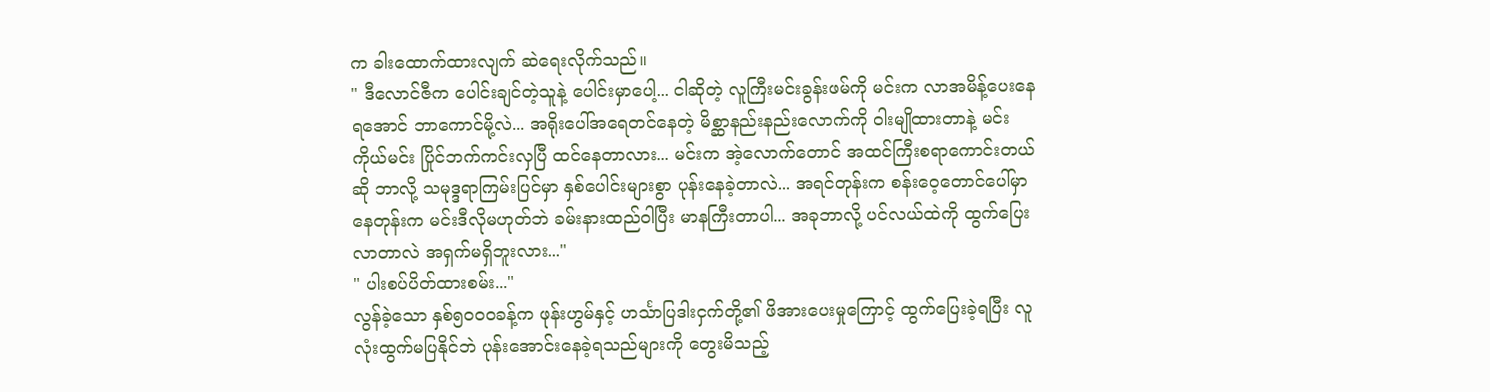က ခါးထောက်ထားလျက် ဆဲရေးလိုက်သည်။
" ဒီလောင်ဇီက ပေါင်းချင်တဲ့သူနဲ့ ပေါင်းမှာပေါ့... ငါဆိုတဲ့ လူကြီးမင်းခွန်းဖမ်ကို မင်းက လာအမိန့်ပေးနေရအောင် ဘာကောင်မို့လဲ... အရိုးပေါ်အရေတင်နေတဲ့ မိစ္ဆာနည်းနည်းလောက်ကို ဝါးမျိုထားတာနဲ့ မင်းကိုယ်မင်း ပြိုင်ဘက်ကင်းလှပြီ ထင်နေတာလား... မင်းက အဲ့လောက်တောင် အထင်ကြီးစရာကောင်းတယ်ဆို ဘာလို့ သမုဒ္ဒရာကြမ်းပြင်မှာ နှစ်ပေါင်းများစွာ ပုန်းနေခဲ့တာလဲ... အရင်တုန်းက စန်းဝေ့တောင်ပေါ်မှာနေတုန်းက မင်းဒီလိုမဟုတ်ဘဲ ခမ်းနားထည်ဝါပြီး မာနကြီးတာပါ... အခုဘာလို့ ပင်လယ်ထဲကို ထွက်ပြေးလာတာလဲ အရှက်မရှိဘူးလား..."
" ပါးစပ်ပိတ်ထားစမ်း..."
လွန်ခဲ့သော နှစ်၅၀၀၀ခန့်က ဖုန်းဟွမ်နှင့် ဟင်္သာပြဒါးငှက်တို့၏ ဖိအားပေးမှုကြောင့် ထွက်ပြေးခဲ့ရပြီး လူလုံးထွက်မပြနိုင်ဘဲ ပုန်းအောင်းနေခဲ့ရသည်များကို တွေးမိသည့်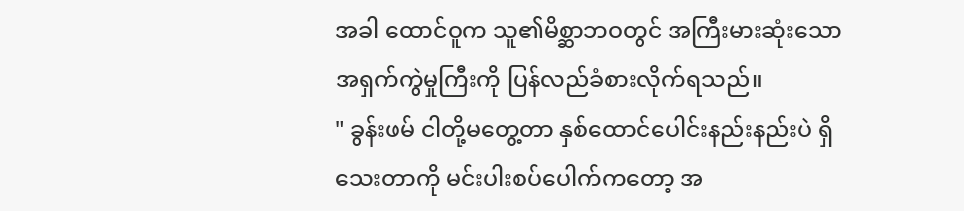အခါ ထောင်ဝူက သူ၏မိစ္ဆာဘဝတွင် အကြီးမားဆုံးသော အရှက်ကွဲမှုကြီးကို ပြန်လည်ခံစားလိုက်ရသည်။
" ခွန်းဖမ် ငါတို့မတွေ့တာ နှစ်ထောင်ပေါင်းနည်းနည်းပဲ ရှိသေးတာကို မင်းပါးစပ်ပေါက်ကတော့ အ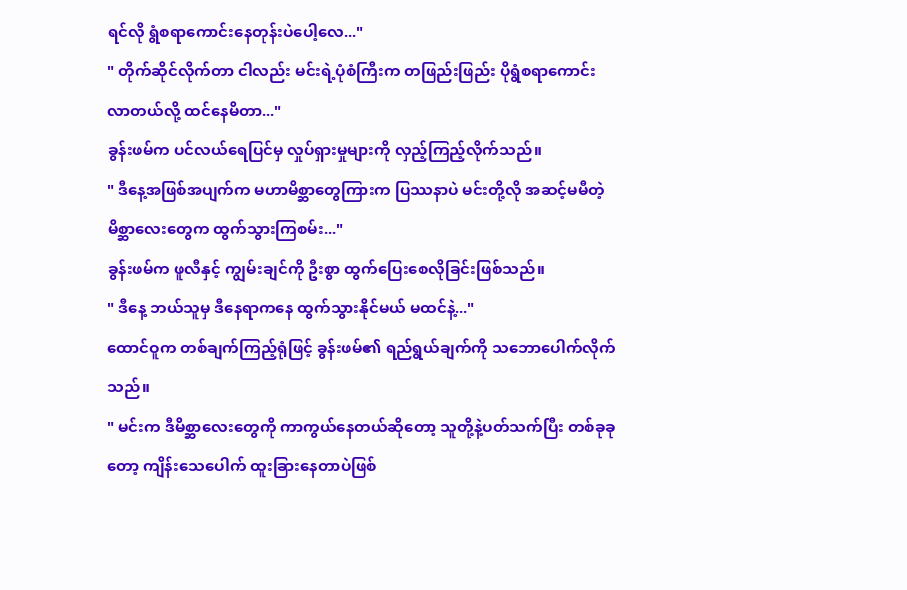ရင်လို ရွံစရာကောင်းနေတုန်းပဲပေါ့လေ..."
" တိုက်ဆိုင်လိုက်တာ ငါလည်း မင်းရဲ့ပုံစံကြီးက တဖြည်းဖြည်း ပိုရွံစရာကောင်းလာတယ်လို့ ထင်နေမိတာ..."
ခွန်းဖမ်က ပင်လယ်ရေပြင်မှ လှုပ်ရှားမှုများကို လှည့်ကြည့်လိုက်သည်။
" ဒီနေ့အဖြစ်အပျက်က မဟာမိစ္ဆာတွေကြားက ပြဿနာပဲ မင်းတို့လို အဆင့်မမီတဲ့ မိစ္ဆာလေးတွေက ထွက်သွားကြစမ်း..."
ခွန်းဖမ်က ဖူလီနှင့် ကျွမ်းချင်ကို ဦးစွာ ထွက်ပြေးစေလိုခြင်းဖြစ်သည်။
" ဒီနေ့ ဘယ်သူမှ ဒီနေရာကနေ ထွက်သွားနိုင်မယ် မထင်နဲ့..."
ထောင်ဝူက တစ်ချက်ကြည့်ရုံဖြင့် ခွန်းဖမ်၏ ရည်ရွယ်ချက်ကို သဘောပေါက်လိုက်သည်။
" မင်းက ဒီမိစ္ဆာလေးတွေကို ကာကွယ်နေတယ်ဆိုတော့ သူတို့နဲ့ပတ်သက်ပြီး တစ်ခုခုတော့ ကျိန်းသေပေါက် ထူးခြားနေတာပဲဖြစ်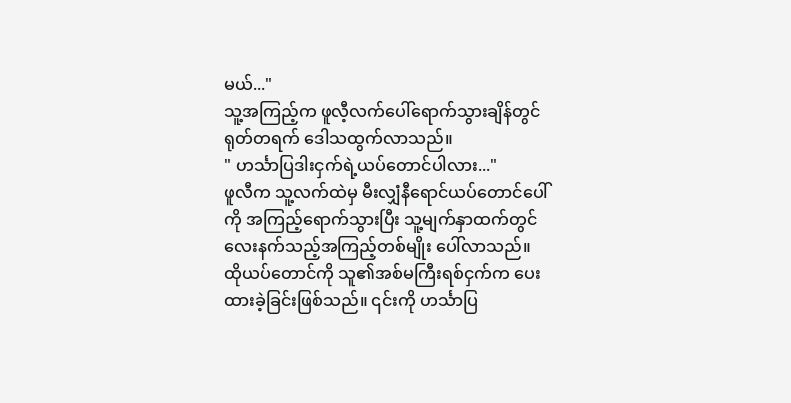မယ်..."
သူ့အကြည့်က ဖူလီ့လက်ပေါ်ရောက်သွားချိန်တွင် ရုတ်တရက် ဒေါသထွက်လာသည်။
" ဟင်္သာပြဒါးငှက်ရဲ့ယပ်တောင်ပါလား..."
ဖူလီက သူ့လက်ထဲမှ မီးလျှံနီရောင်ယပ်တောင်ပေါ်ကို အကြည့်ရောက်သွားပြီး သူ့မျက်နှာထက်တွင် လေးနက်သည့်အကြည့်တစ်မျိုး ပေါ်လာသည်။
ထိုယပ်တောင်ကို သူ၏အစ်မကြီးရစ်ငှက်က ပေးထားခဲ့ခြင်းဖြစ်သည်။ ၎င်းကို ဟင်္သာပြ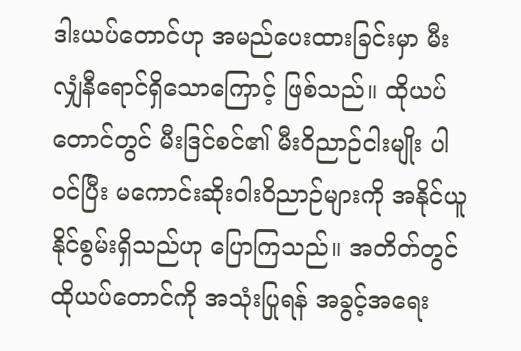ဒါးယပ်တောင်ဟု အမည်ပေးထားခြင်းမှာ မီးလျှံနီရောင်ရှိသောကြောင့် ဖြစ်သည်။ ထိုယပ်တောင်တွင် မီးဒြင်စင်၏ မီးဝိညာဉ်ငါးမျိုး ပါဝင်ပြီး မကောင်းဆိုးဝါးဝိညာဉ်များကို အနိုင်ယူနိုင်စွမ်းရှိသည်ဟု ပြောကြသည်။ အတိတ်တွင် ထိုယပ်တောင်ကို အသုံးပြုရန် အခွင့်အရေး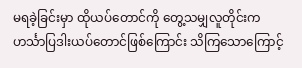မရခဲ့ခြင်းမှာ ထိုယပ်တောင်ကို တွေ့သမျှလူတိုင်းက ဟင်္သာပြဒါးယပ်တောင်ဖြစ်ကြောင်း သိကြသောကြောင့်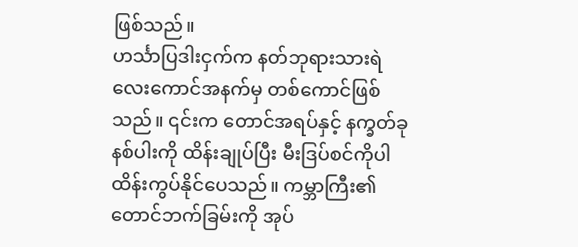ဖြစ်သည်။
ဟင်္သာပြဒါးငှက်က နတ်ဘုရားသားရဲလေးကောင်အနက်မှ တစ်ကောင်ဖြစ်သည်။ ၎င်းက တောင်အရပ်နှင့် နက္ခတ်ခုနစ်ပါးကို ထိန်းချုပ်ပြီး မီးဒြပ်စင်ကိုပါ ထိန်းကွပ်နိုင်ပေသည်။ ကမ္ဘာကြီး၏ တောင်ဘက်ခြမ်းကို အုပ်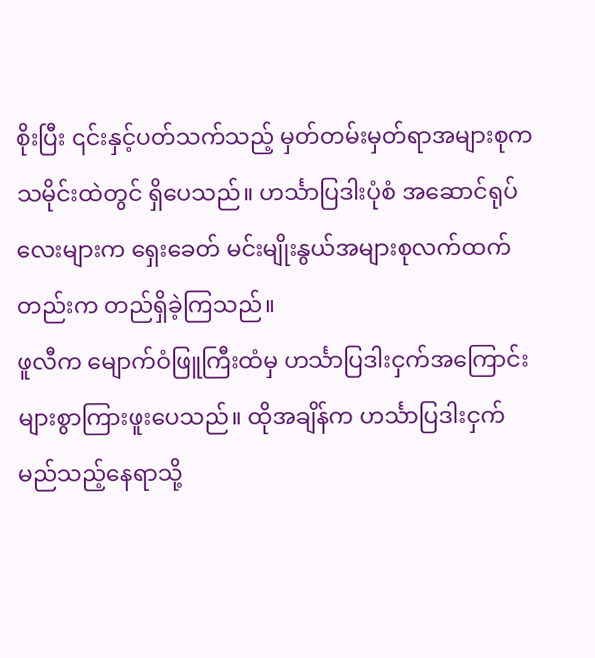စိုးပြီး ၎င်းနှင့်ပတ်သက်သည့် မှတ်တမ်းမှတ်ရာအများစုက သမိုင်းထဲတွင် ရှိပေသည်။ ဟင်္သာပြဒါးပုံစံ အဆောင်ရုပ်လေးများက ရှေးခေတ် မင်းမျိုးနွယ်အများစုလက်ထက်တည်းက တည်ရှိခဲ့ကြသည်။
ဖူလီက မျောက်ဝံဖြူကြီးထံမှ ဟင်္သာပြဒါးငှက်အကြောင်းများစွာကြားဖူးပေသည်။ ထိုအချိန်က ဟင်္သာပြဒါးငှက် မည်သည့်နေရာသို့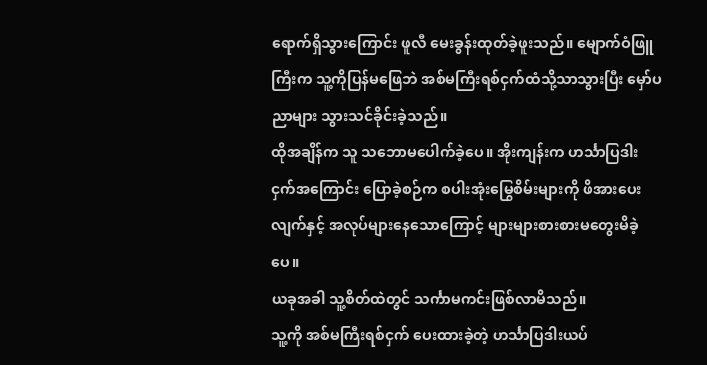ရောက်ရှိသွားကြောင်း ဖူလီ မေးခွန်းထုတ်ခဲ့ဖူးသည်။ မျောက်ဝံဖြူကြီးက သူ့ကိုပြန်မဖြေဘဲ အစ်မကြီးရစ်ငှက်ထံသို့သာသွားပြီး မှော်ပညာများ သွားသင်ခိုင်းခဲ့သည်။
ထိုအချိန်က သူ သဘောမပေါက်ခဲ့ပေ။ အိုးကျန်းက ဟင်္သာပြဒါးငှက်အကြောင်း ပြောခဲ့စဉ်က စပါးအုံးမြွေစိမ်းများကို ဖိအားပေးလျက်နှင့် အလုပ်များနေသောကြောင့် များများစားစားမတွေးမိခဲ့ပေ။
ယခုအခါ သူ့စိတ်ထဲတွင် သင်္ကာမကင်းဖြစ်လာမိသည်။
သူ့ကို အစ်မကြီးရစ်ငှက် ပေးထားခဲ့တဲ့ ဟင်္သာပြဒါးယပ်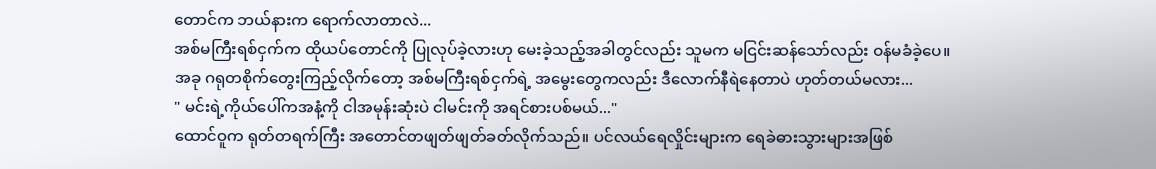တောင်က ဘယ်နားက ရောက်လာတာလဲ...
အစ်မကြီးရစ်ငှက်က ထိုယပ်တောင်ကို ပြုလုပ်ခဲ့လားဟု မေးခဲ့သည့်အခါတွင်လည်း သူမက မငြင်းဆန်သော်လည်း ဝန်မခံခဲ့ပေ။
အခု ဂရုတစိုက်တွေးကြည့်လိုက်တော့ အစ်မကြီးရစ်ငှက်ရဲ့ အမွေးတွေကလည်း ဒီလောက်နီရဲနေတာပဲ ဟုတ်တယ်မလား...
" မင်းရဲ့ကိုယ်ပေါ်ကအနံ့ကို ငါအမုန်းဆုံးပဲ ငါမင်းကို အရင်စားပစ်မယ်..."
ထောင်ဝူက ရုတ်တရက်ကြီး အတောင်တဖျတ်ဖျတ်ခတ်လိုက်သည်။ ပင်လယ်ရေလှိုင်းများက ရေခဲဓားသွားများအဖြစ်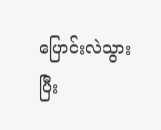ပြောင်းလဲသွားပြီး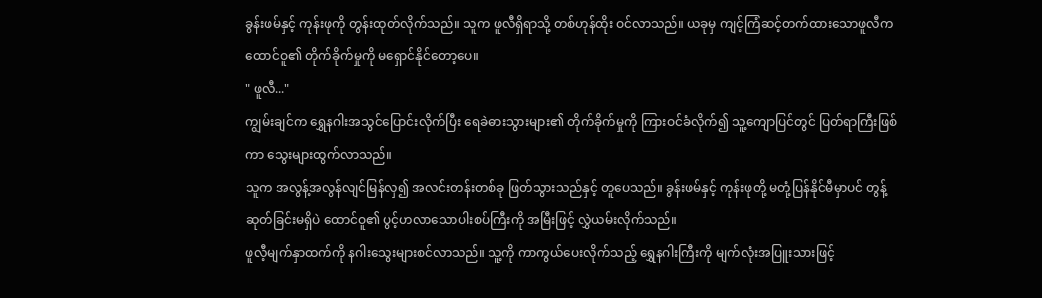ခွန်းဖမ်နှင့် ကုန်းဖုကို တွန်းထုတ်လိုက်သည်။ သူက ဖူလီရှိရာသို့ တစ်ဟုန်ထိုး ဝင်လာသည်။ ယခုမှ ကျင့်ကြံဆင့်တက်ထားသောဖူလီက ထောင်ဝူ၏ တိုက်ခိုက်မှုကို မရှောင်နိုင်တော့ပေ။
" ဖူလီ..."
ကျွမ်းချင်က ရွှေနဂါးအသွင်ပြောင်းလိုက်ပြီး ရေခဲဓားသွားများ၏ တိုက်ခိုက်မှုကို ကြားဝင်ခံလိုက်၍ သူ့ကျောပြင်တွင် ပြတ်ရာကြီးဖြစ်ကာ သွေးများထွက်လာသည်။
သူက အလွန့်အလွန်လျင်မြန်လှ၍ အလင်းတန်းတစ်ခု ဖြတ်သွားသည်နှင့် တူပေသည်။ ခွန်းဖမ်နှင့် ကုန်းဖုတို့ မတုံ့ပြန်နိုင်မီမှာပင် တွန့်ဆုတ်ခြင်းမရှိပဲ ထောင်ဝူ၏ ပွင့်ဟလာသောပါးစပ်ကြီးကို အမြီးဖြင့် လွှဲယမ်းလိုက်သည်။
ဖူလီ့မျက်နှာထက်ကို နဂါးသွေးများစင်လာသည်။ သူ့ကို ကာကွယ်ပေးလိုက်သည့် ရွှေနဂါးကြီးကို မျက်လုံးအပြူးသားဖြင့်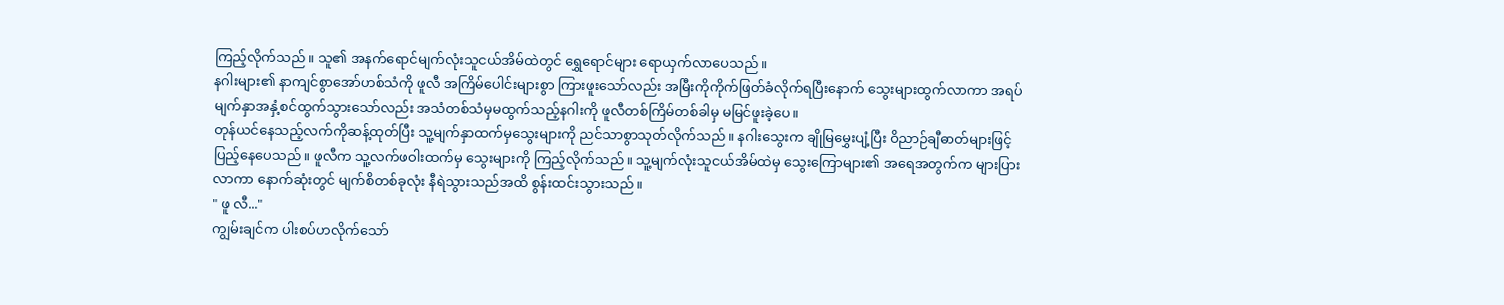ကြည့်လိုက်သည်။ သူ၏ အနက်ရောင်မျက်လုံးသူငယ်အိမ်ထဲတွင် ရွှေရောင်များ ရောယှက်လာပေသည်။
နဂါးများ၏ နာကျင်စွာအော်ဟစ်သံကို ဖူလီ အကြိမ်ပေါင်းများစွာ ကြားဖူးသော်လည်း အမြီးကိုကိုက်ဖြတ်ခံလိုက်ရပြီးနောက် သွေးများထွက်လာကာ အရပ်မျက်နှာအနှံ့စင်ထွက်သွားသော်လည်း အသံတစ်သံမှမထွက်သည့်နဂါးကို ဖူလီတစ်ကြိမ်တစ်ခါမှ မမြင်ဖူးခဲ့ပေ။
တုန်ယင်နေသည့်လက်ကိုဆန့်ထုတ်ပြီး သူ့မျက်နှာထက်မှသွေးများကို ညင်သာစွာသုတ်လိုက်သည်။ နဂါးသွေးက ချိုမြမွှေးပျံ့ပြီး ဝိညာဉ်ချီဓာတ်များဖြင့် ပြည့်နေပေသည်။ ဖူလီက သူ့လက်ဖဝါးထက်မှ သွေးများကို ကြည့်လိုက်သည်။ သူ့မျက်လုံးသူငယ်အိမ်ထဲမှ သွေးကြောများ၏ အရေအတွက်က များပြားလာကာ နောက်ဆုံးတွင် မျက်စိတစ်ခုလုံး နီရဲသွားသည်အထိ စွန်းထင်းသွားသည်။
" ဖူ လီ..."
ကျွမ်းချင်က ပါးစပ်ဟလိုက်သော်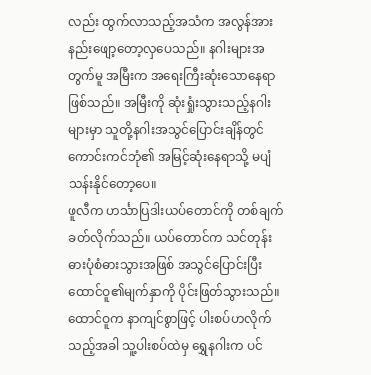လည်း ထွက်လာသည့်အသံက အလွန်အားနည်းဖျော့တော့လှပေသည်။ နဂါးများအတွက်မူ အမြီးက အရေးကြီးဆုံးသောနေရာဖြစ်သည်။ အမြီးကို ဆုံးရှုံးသွားသည့်နဂါးများမှာ သူတို့နဂါးအသွင်ပြောင်းချိန်တွင် ကောင်းကင်ဘုံ၏ အမြင့်ဆုံးနေရာသို့ မပျံသန်းနိုင်တော့ပေ။
ဖူလီက ဟင်္သာပြဒါးယပ်တောင်ကို တစ်ချက်ခတ်လိုက်သည်။ ယပ်တောင်က သင်တုန်းဓားပုံစံဓားသွားအဖြစ် အသွင်ပြောင်းပြီး ထောင်ဝူ၏မျက်နှာကို ပိုင်းဖြတ်သွားသည်။ ထောင်ဝူက နာကျင်စွာဖြင့် ပါးစပ်ဟလိုက်သည့်အခါ သူ့ပါးစပ်ထဲမှ ရွှေနဂါးက ပင်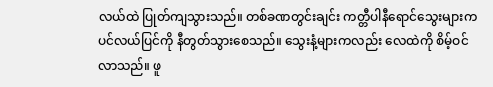လယ်ထဲ ပြုတ်ကျသွားသည်။ တစ်ခဏတွင်းချင်း ကတ္တီပါနီရောင်သွေးများက ပင်လယ်ပြင်ကို နီတွတ်သွားစေသည်။ သွေးနံ့များကလည်း လေထဲကို စိမ့်ဝင်လာသည်။ ဖူ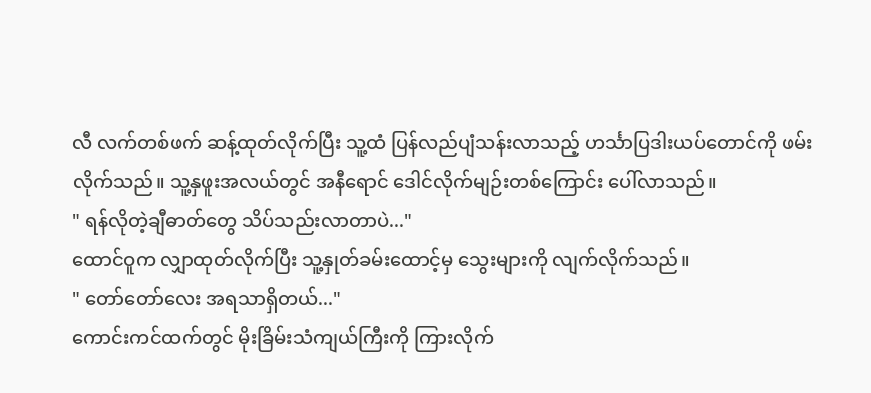လီ လက်တစ်ဖက် ဆန့်ထုတ်လိုက်ပြီး သူ့ထံ ပြန်လည်ပျံသန်းလာသည့် ဟင်္သာပြဒါးယပ်တောင်ကို ဖမ်းလိုက်သည်။ သူ့နှဖူးအလယ်တွင် အနီရောင် ဒေါင်လိုက်မျဉ်းတစ်ကြောင်း ပေါ်လာသည်။
" ရန်လိုတဲ့ချီဓာတ်တွေ သိပ်သည်းလာတာပဲ..."
ထောင်ဝူက လျှာထုတ်လိုက်ပြီး သူ့နှုတ်ခမ်းထောင့်မှ သွေးများကို လျက်လိုက်သည်။
" တော်တော်လေး အရသာရှိတယ်..."
ကောင်းကင်ထက်တွင် မိုးခြိမ်းသံကျယ်ကြီးကို ကြားလိုက်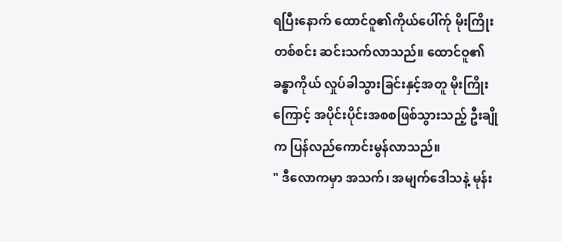ရပြီးနောက် ထောင်ဝူ၏ကိုယ်ပေါ်က်ု မိုးကြိုးတစ်စင်း ဆင်းသက်လာသည်။ ထောင်ဝူ၏ ခန္ဓာကိုယ် လှုပ်ခါသွားခြင်းနှင့်အတူ မိုးကြိုးကြောင့် အပိုင်းပိုင်းအစစဖြစ်သွားသည့် ဦးချိုက ပြန်လည်ကောင်းမွန်လာသည်။
" ဒီလောကမှာ အသက်၊ အမျက်ဒေါသနဲ့ မုန်း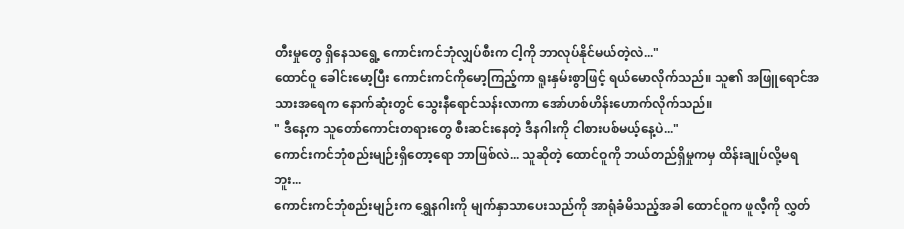တီးမှုတွေ ရှိနေသရွေ့ ကောင်းကင်ဘုံလျှပ်စီးက ငါ့ကို ဘာလုပ်နိုင်မယ်တဲ့လဲ..."
ထောင်ဝူ ခေါင်းမော့ပြီး ကောင်းကင်ကိုမော့ကြည့်ကာ ရူးနှမ်းစွာဖြင့် ရယ်မောလိုက်သည်။ သူ၏ အဖြူရောင်အသားအရေက နောက်ဆုံးတွင် သွေးနီရောင်သန်းလာကာ အော်ဟစ်ဟိန်းဟောက်လိုက်သည်။
" ဒီနေ့က သူတော်ကောင်းတရားတွေ စီးဆင်းနေတဲ့ ဒီနဂါးကို ငါစားပစ်မယ့်နေ့ပဲ..."
ကောင်းကင်ဘုံစည်းမျဉ်းရှိတော့ရော ဘာဖြစ်လဲ... သူဆိုတဲ့ ထောင်ဝူကို ဘယ်တည်ရှိမှုကမှ ထိန်းချုပ်လို့မရဘူး...
ကောင်းကင်ဘုံစည်းမျဉ်းက ရွှေနဂါးကို မျက်နှာသာပေးသည်ကို အာရုံခံမိသည့်အခါ ထောင်ဝူက ဖူလီ့ကို လွှတ်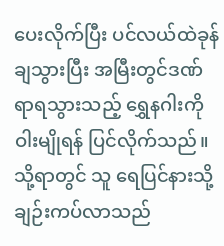ပေးလိုက်ပြီး ပင်လယ်ထဲခုန်ချသွားပြီး အမြီးတွင်ဒဏ်ရာရသွားသည့် ရွှေနဂါးကို ဝါးမျိုရန် ပြင်လိုက်သည်။ သို့ရာတွင် သူ ရေပြင်နားသို့ ချဉ်းကပ်လာသည်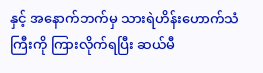နှင့် အနောက်ဘက်မှ သားရဲဟိန်းဟောက်သံကြီးကို ကြားလိုက်ရပြီး ဆယ်မီ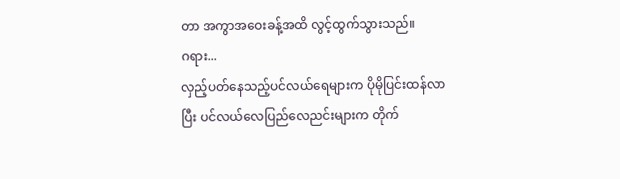တာ အကွာအဝေးခန့်အထိ လွင့်ထွက်သွားသည်။
ဂရား...
လှည့်ပတ်နေသည့်ပင်လယ်ရေများက ပိုမိုပြင်းထန်လာပြီး ပင်လယ်လေပြည်လေညင်းများက တိုက်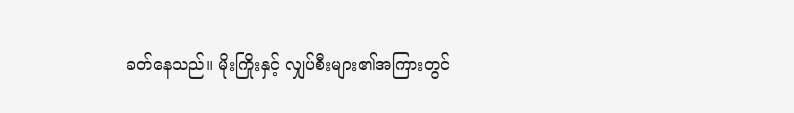ခတ်နေသည်။ မိုးကြိုးနှင့် လျှပ်စီးများ၏အကြားတွင်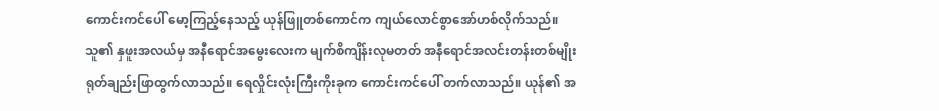ကောင်းကင်ပေါ် မော့ကြည့်နေသည့် ယုန်ဖြူတစ်ကောင်က ကျယ်လောင်စွာအော်ဟစ်လိုက်သည်။ သူ၏ နှဖူးအလယ်မှ အနီရောင်အမွေးလေးက မျက်စိကျိန်းလုမတတ် အနီရောင်အလင်းတန်းတစ်မျိုး ရုတ်ချည်းဖြာထွက်လာသည်။ ရေလှိုင်းလုံးကြီးကိုးခုက ကောင်းကင်ပေါ် တက်လာသည်။ ယုန်၏ အ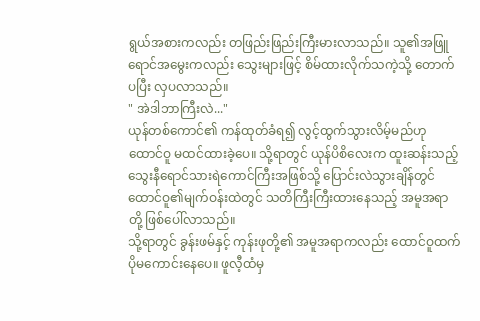ရွယ်အစားကလည်း တဖြည်းဖြည်းကြီးမားလာသည်။ သူ၏အဖြူရောင်အမွေးကလည်း သွေးများဖြင့် စိမ်ထားလိုက်သကဲ့သို့ တောက်ပပြီး လှပလာသည်။
" အဲဒါဘာကြီးလဲ..."
ယုန်တစ်ကောင်၏ ကန်ထုတ်ခံရ၍ လွင့်ထွက်သွားလိမ့်မည်ဟု ထောင်ဝူ မထင်ထားခဲ့ပေ။ သို့ရာတွင် ယုန်ပိစိလေးက ထူးဆန်းသည့် သွေးနီရောင်သားရဲကောင်ကြီးအဖြစ်သို့ ပြောင်းလဲသွားချိန်တွင် ထောင်ဝူ၏မျက်ဝန်းထဲတွင် သတိကြီးကြီးထားနေသည့် အမူအရာတို့ ဖြစ်ပေါ်လာသည်။
သို့ရာတွင် ခွန်းဖမ်နှင့် ကုန်းဖုတို့၏ အမူအရာကလည်း ထောင်ဝူထက် ပိုမကောင်းနေပေ။ ဖူလီ့ထံမှ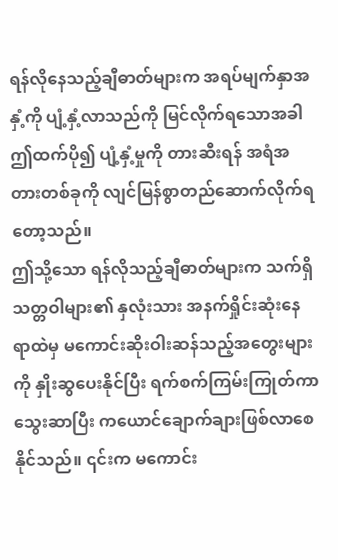ရန်လိုနေသည့်ချီဓာတ်များက အရပ်မျက်နှာအနှံ့ကို ပျံ့နှံ့လာသည်ကို မြင်လိုက်ရသောအခါ ဤထက်ပို၍ ပျံ့နှံ့မှုကို တားဆီးရန် အရံအတားတစ်ခုကို လျင်မြန်စွာတည်ဆောက်လိုက်ရတော့သည်။
ဤသို့သော ရန်လိုသည့်ချီဓာတ်များက သက်ရှိသတ္တဝါများ၏ နှလုံးသား အနက်ရှိုင်းဆုံးနေရာထဲမှ မကောင်းဆိုးဝါးဆန်သည့်အတွေးများကို နှိုးဆွပေးနိုင်ပြီး ရက်စက်ကြမ်းကြုတ်ကာ သွေးဆာပြီး ကယောင်ချောက်ချားဖြစ်လာစေနိုင်သည်။ ၎င်းက မကောင်း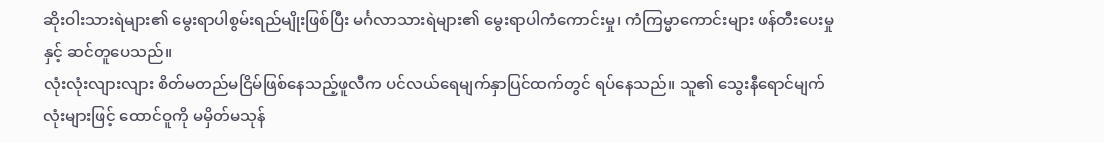ဆိုးဝါးသားရဲများ၏ မွေးရာပါစွမ်းရည်မျိုးဖြစ်ပြီး မင်္ဂလာသားရဲများ၏ မွေးရာပါကံကောင်းမှု၊ ကံကြမ္မာကောင်းများ ဖန်တီးပေးမှုနှင့် ဆင်တူပေသည်။
လုံးလုံးလျားလျား စိတ်မတည်မငြိမ်ဖြစ်နေသည့်ဖူလီက ပင်လယ်ရေမျက်နှာပြင်ထက်တွင် ရပ်နေသည်။ သူ၏ သွေးနီရောင်မျက်လုံးများဖြင့် ထောင်ဝူကို မမှိတ်မသုန်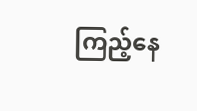ကြည့်နေ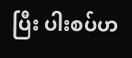ပြီး ပါးစပ်ဟ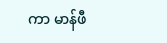ကာ မာန်ဖီ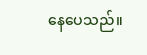နေပေသည်။